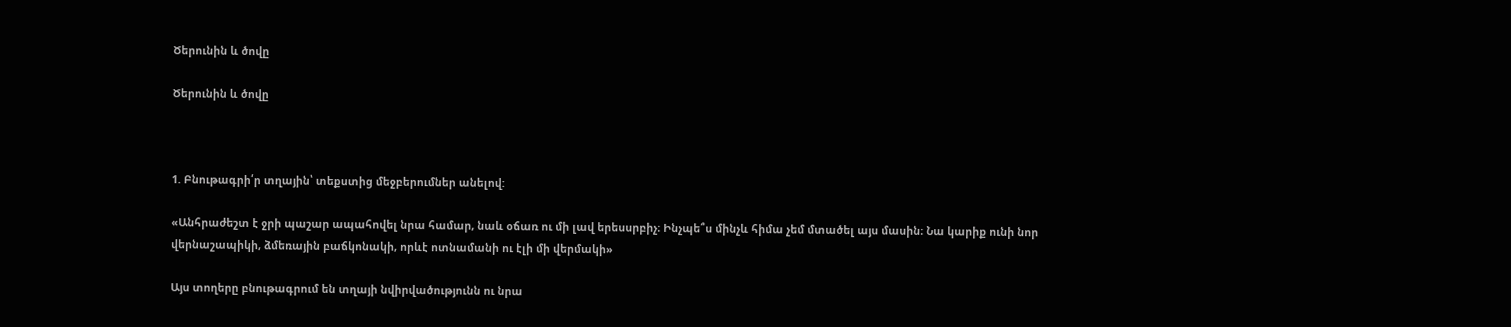Ծերունին և ծովը

Ծերունին և ծովը



1. Բնութագրի՛ր տղային՝ տեքստից մեջբերումներ անելով:

«Անհրաժեշտ է ջրի պաշար ապահովել նրա համար, նաև օճառ ու մի լավ երեսսրբիչ։ Ինչպե՞ս մինչև հիմա չեմ մտածել այս մասին։ Նա կարիք ունի նոր վերնաշապիկի, ձմեռային բաճկոնակի, որևէ ոտնամանի ու էլի մի վերմակի»

Այս տողերը բնութագրում են տղայի նվիրվածությունն ու նրա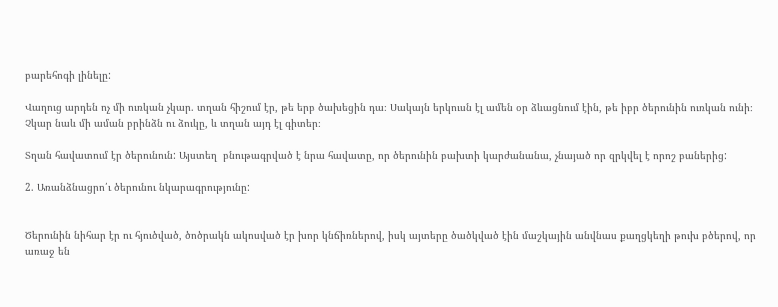բարեհոգի լինելը:

Վաղուց արդեն ոչ մի ուռկան չկար. տղան հիշում էր, թե երբ ծախեցին դա։ Սակայն երկուսն էլ ամեն օր ձևացնում էին, թե իբր ծերունին ուռկան ունի։ Չկար նաև մի աման բրինձն ու ձուկը, և տղան այդ էլ գիտեր։

Տղան հավատում էր ծերունուն: Այստեղ  բնութագրված է նրա հավատը, որ ծերունին բախտի կարժանանա, չնայած որ զրկվել է որոշ բաներից:

2. Առանձնացրո՛ւ ծերունու նկարագրությունը:


Ծերունին նիհար էր ու հյուծված, ծոծրակն ակոսված էր խոր կնճիռներով, իսկ այտերը ծածկված էին մաշկային անվնաս քաղցկեղի թուխ բծերով, որ առաջ են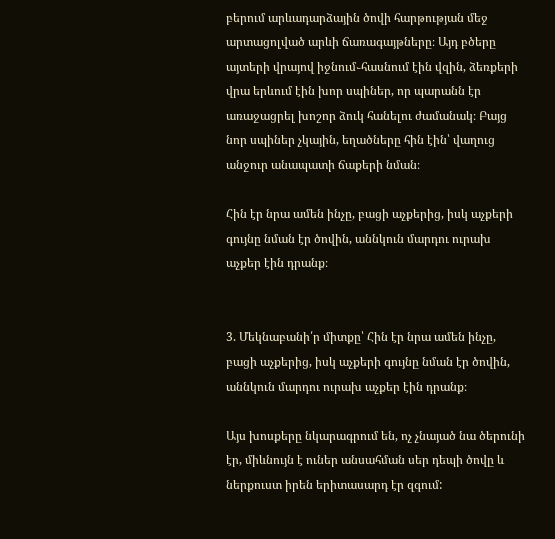բերում արևադարձային ծովի հարթության մեջ արտացոլված արևի ճառագայթները։ Այդ բծերը այտերի վրայով իջնում֊հասնում էին վզին, ձեռքերի վրա երևում էին խոր սպիներ, որ պարանն էր առաջացրել խոշոր ձուկ հանելու ժամանակ։ Բայց նոր սպիներ չկային, եղածները հին էին՝ վաղուց անջուր անապատի ճաքերի նման։

Հին էր նրա ամեն ինչը, բացի աչքերից, իսկ աչքերի գույնը նման էր ծովին, աննկուն մարդու ուրախ աչքեր էին դրանք։


3. Մեկնաբանի՛ր միտքը՝ Հին էր նրա ամեն ինչը, բացի աչքերից, իսկ աչքերի գույնը նման էր ծովին, աննկուն մարդու ուրախ աչքեր էին դրանք։

Այս խոսքերը նկարագրում են, ոչ չնայած նա ծերունի էր, միևնույն է ուներ անսահման սեր դեպի ծովը և ներքուստ իրեն երիտասարդ էր զգում: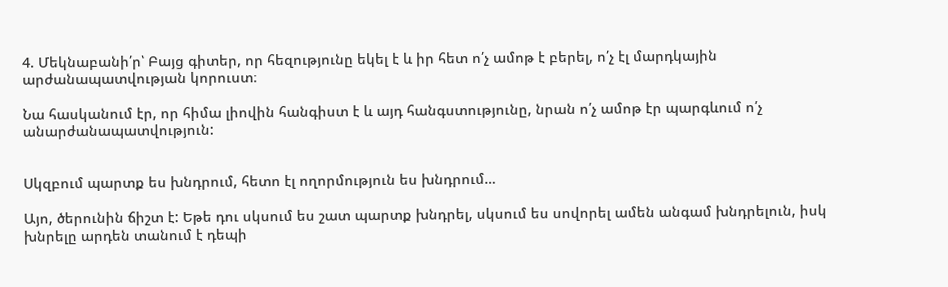4. Մեկնաբանի՛ր՝ Բայց գիտեր, որ հեզությունը եկել է և իր հետ ո՛չ ամոթ է բերել, ո՛չ էլ մարդկային արժանապատվության կորուստ։

Նա հասկանում էր, որ հիմա լիովին հանգիստ է և այդ հանգստությունը, նրան ո՛չ ամոթ էր պարգևում ո՛չ անարժանապատվություն:


Սկզբում պարտք ես խնդրում, հետո էլ ողորմություն ես խնդրում…

Այո, ծերունին ճիշտ է: Եթե դու սկսում ես շատ պարտք խնդրել, սկսում ես սովորել ամեն անգամ խնդրելուն, իսկ խնրելը արդեն տանում է դեպի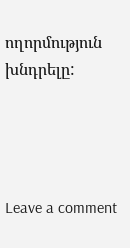ողորմություն խնդրելը:




Leave a comment